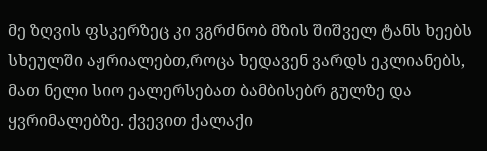მე ზღვის ფსკერზეც კი ვგრძნობ მზის შიშველ ტანს ხეებს სხეულში აჟრიალებთ,როცა ხედავენ ვარდს ეკლიანებს, მათ ნელი სიო ეალერსებათ ბამბისებრ გულზე და ყვრიმალებზე. ქვევით ქალაქი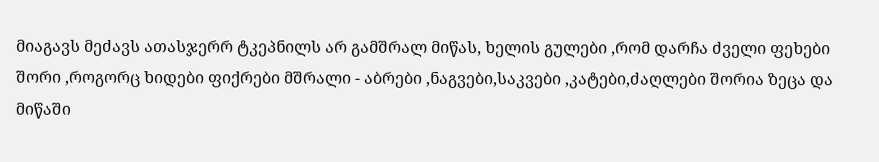მიაგავს მეძავს ათასჯერრ ტკეპნილს არ გამშრალ მიწას, ხელის გულები ,რომ დარჩა ძველი ფეხები შორი ,როგორც ხიდები ფიქრები მშრალი - აბრები ,ნაგვები,საკვები ,კატები,ძაღლები შორია ზეცა და მიწაში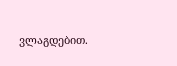ვლაგდებით.